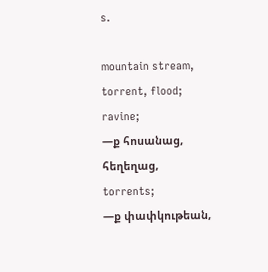s.

mountain stream, torrent, flood;
ravine;
—ք հոսանաց, հեղեղաց, torrents;
—ք փափկութեան,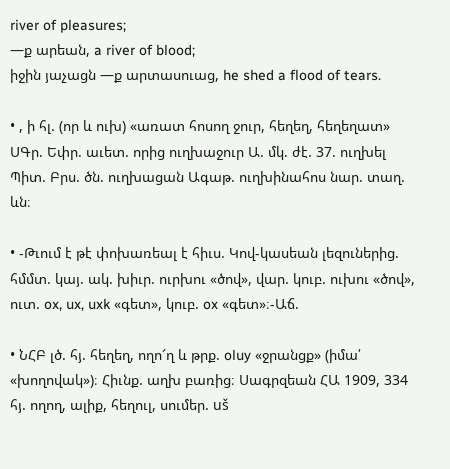river of pleasures;
—ք արեան, a river of blood;
իջին յաչացն —ք արտասուաց, he shed a flood of tears.

• , ի հլ. (որ և ուխ) «առատ հոսող ջուր, հեղեղ, հեղեղատ» ՍԳր. Եփր. աւետ. որից ուղխաջուր Ա. մկ. ժէ. 37. ուղխել Պիտ. Բրս. ծն. ուղխացան Ագաթ. ուղխինահոս նար. տաղ. ևն։

• -Թւում է թէ փոխառեալ է հիւս. Կով-կասեան լեզուներից. հմմտ. կայ. ակ. խիւր. ուրխու «ծով», վար. կուբ. ուխու «ծով», ուտ. ox, ux, uxk «գետ», կուբ. ox «գետ»։-Աճ.

• ՆՀԲ լծ. հյ. հեղեղ, ողո՜ղ և թրք. oluy «ջրանցք» (իմա՛ «խողովակ»)։ Հիւնք. աղխ բառից։ Սագրզեան ՀԱ 1909, 334 հյ. ողող, ալիք, հեղուլ, սումեր. uš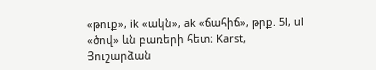«թուք», ik «ակն», ak «ճահիճ», թրք. 5l, ul «ծով» ևն բառերի հետ։ Karst, Յուշարձան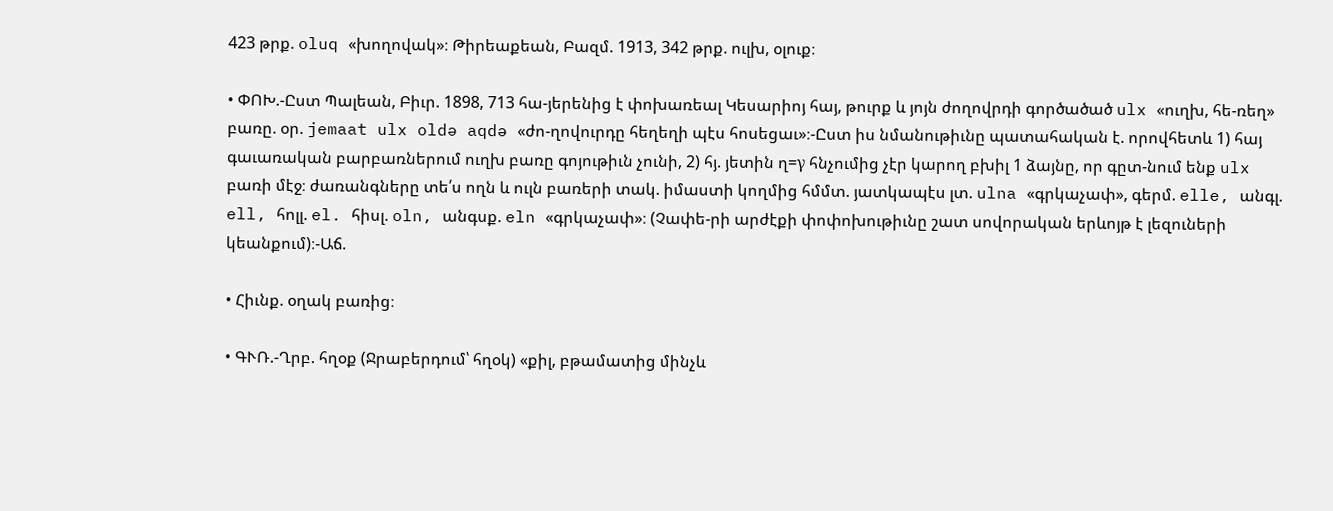423 թրք. oluq «խողովակ»։ Թիրեաքեան, Բազմ. 1913, 342 թրք. ուլխ, օլուք։

• ՓՈԽ.-Ըստ Պալեան, Բիւր. 1898, 713 հա-յերենից է փոխառեալ Կեսարիոյ հայ, թուրք և յոյն ժողովրդի գործածած ulx «ուղխ, հե-ռեղ» բառը. օր. jemaat ulx oldə aqdə «ժո-ղովուրդը հեղեղի պէս հոսեցաւ»։-Ըստ իս նմանութիւնը պատահական է. որովհետև 1) հայ գաւառական բարբառներում ուղխ բառը գոյութիւն չունի, 2) հյ. յետին ղ=γ հնչումից չէր կարող բխիլ 1 ձայնը, որ գըտ-նում ենք ulx բառի մէջ։ ժառանգները տե՛ս ողն և ուլն բառերի տակ. իմաստի կողմից հմմտ. յատկապէս լտ. ulna «գրկաչափ», գերմ. elle, անգլ. ell, հոլլ. el. հիսլ. oln, անգսք. eln «գրկաչափ»։ (Չափե-րի արժէքի փոփոխութիւնը շատ սովորական երևոյթ է լեզուների կեանքում)։-Աճ.

• Հիւնք. օղակ բառից։

• ԳՒՌ.-Ղրբ. հղօք (Ջրաբերդում՝ հղօկ) «քիլ, բթամատից մինչև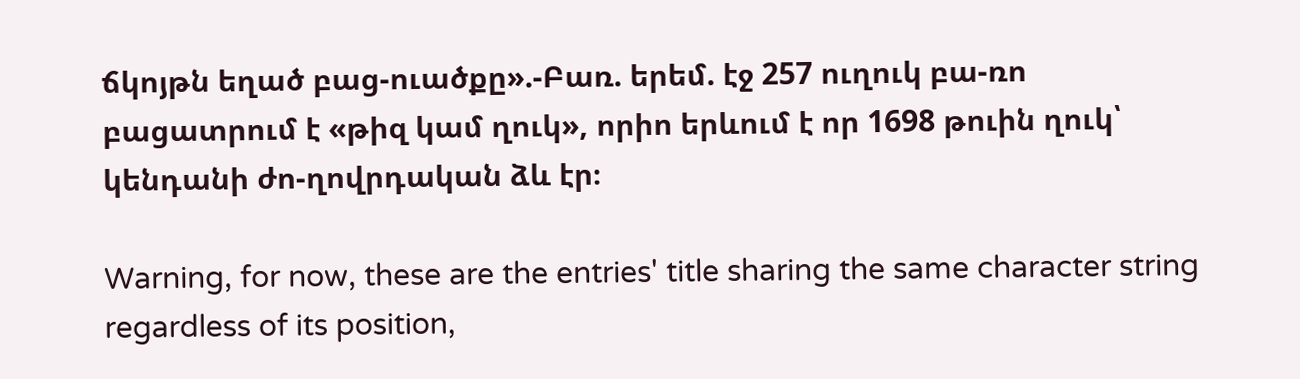ճկոյթն եղած բաց-ուածքը».-Բառ. երեմ. էջ 257 ուղուկ բա-ռո բացատրում է «թիզ կամ ղուկ», որիո երևում է որ 1698 թուին ղուկ՝ կենդանի ժո-ղովրդական ձև էր։

Warning, for now, these are the entries' title sharing the same character string regardless of its position,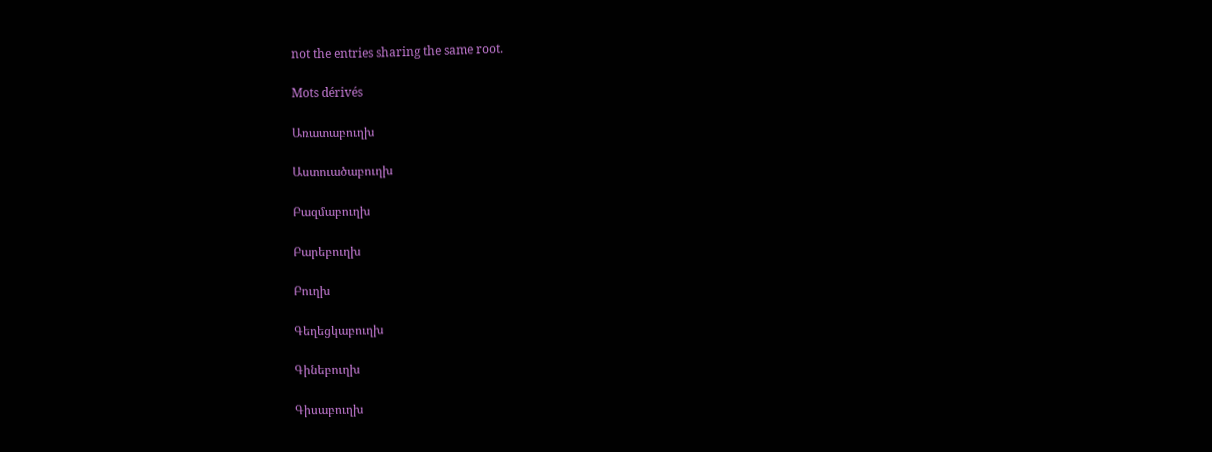not the entries sharing the same root.

Mots dérivés

Առատաբուղխ

Աստուածաբուղխ

Բազմաբուղխ

Բարեբուղխ

Բուղխ

Գեղեցկաբուղխ

Գինեբուղխ

Գիսաբուղխ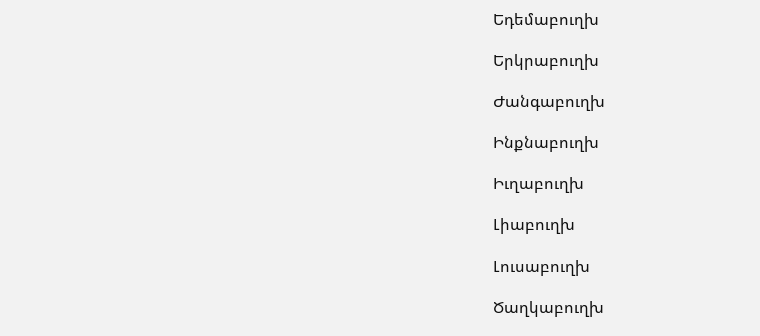Եդեմաբուղխ

Երկրաբուղխ

Ժանգաբուղխ

Ինքնաբուղխ

Իւղաբուղխ

Լիաբուղխ

Լուսաբուղխ

Ծաղկաբուղխ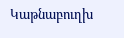Կաթնաբուղխ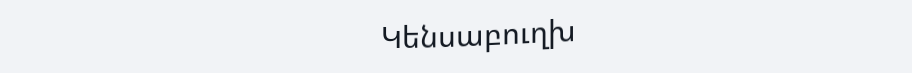Կենսաբուղխ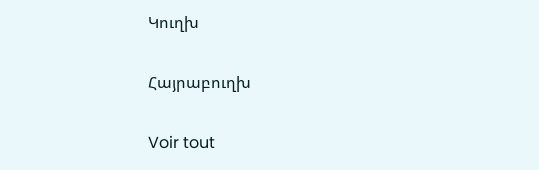Կուղխ

Հայրաբուղխ

Voir tout